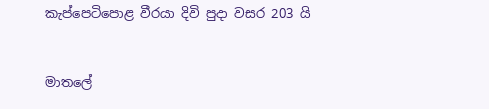කැප්පෙටිපොළ වීරයා දිවි පුදා වසර 203 යි


මාතලේ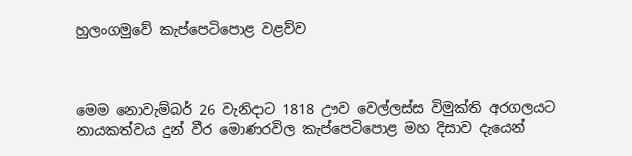හුලංගමුවේ කැප්පෙටිපොළ වළව්ව



මෙම නොවැම්බර් 26 වැනිදාට 1818 ඌව වෙල්ලස්ස විමුක්ති අරගලයට නායකත්වය දුන් වීර මොණරවිල කැප්පෙටිපොළ මහ දිසාව දැයෙන්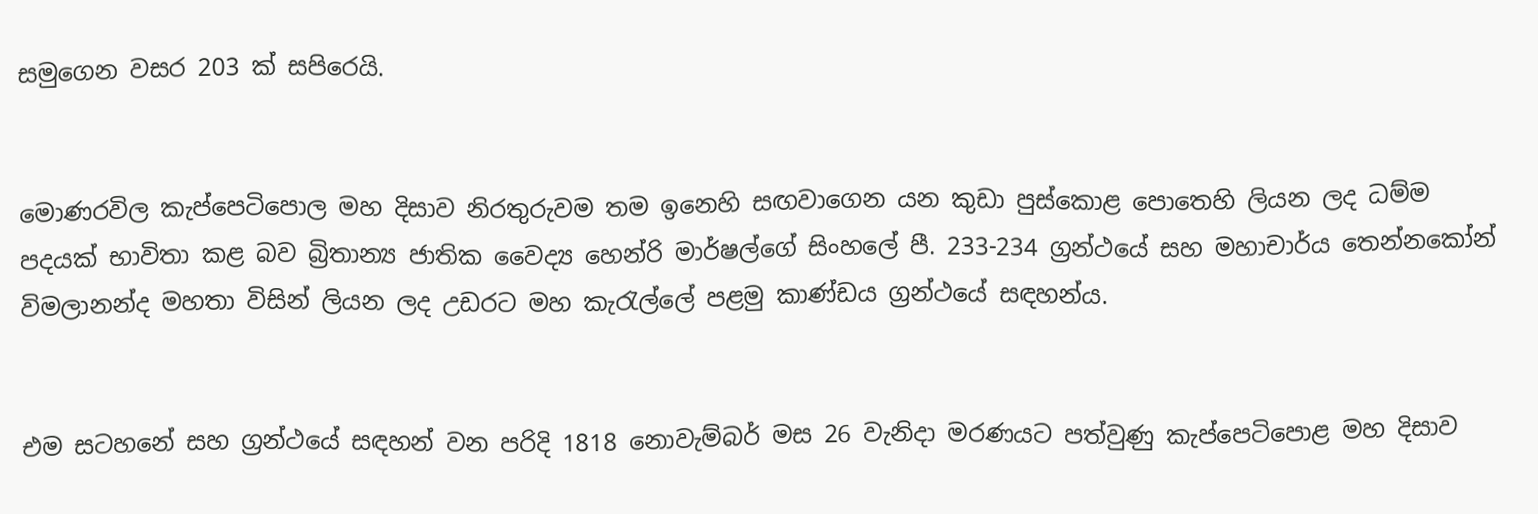සමුගෙන වසර 203 ක් සපිරෙයි.


මොණරවිල කැප්පෙටිපොල මහ දිසාව නිරතුරුවම තම ඉනෙහි සඟවාගෙන යන කුඩා පුස්කොළ පොතෙහි ලියන ලද ධම්ම පදයක් භාවිතා කළ බව බ්‍රිතාන්‍ය ජාතික වෛද්‍ය හෙන්රි මාර්ෂල්ගේ සිංහලේ පී. 233-234 ග්‍රන්ථයේ සහ මහාචාර්ය තෙන්නකෝන් විමලානන්ද මහතා විසින් ලියන ලද උඩරට මහ කැරැල්ලේ පළමු කාණ්‍ඩය ග්‍රන්ථයේ සඳහන්ය.


එම සටහනේ සහ ග්‍රන්ථයේ සඳහන් වන පරිදි 1818 නොවැම්බර් මස 26 වැනිදා මරණයට පත්වුණු කැප්පෙටිපොළ මහ දිසාව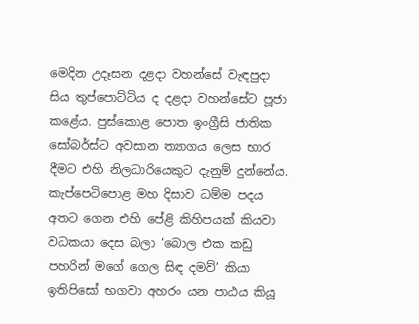මෙදින උදෑසන දළදා වහන්සේ වැඳපුදා සිය තුප්පොට්ටිය ද දළදා වහන්සේට පූජා කළේය. පුස්කොළ පොත ඉංග්‍රීසි ජාතික සෝබර්ස්ට අවසාන ත්‍යාගය ලෙස භාර දීමට එහි නිලධාරියෙකුට දැනුම් දුන්නේය. කැප්පෙටිපොළ මහ දිසාව ධම්ම පදය අතට ගෙන එහි පේළි කිහිපයක් කියවා වධකයා දෙස බලා ‘බොල එක කඩු පහරින් මගේ ගෙල සිඳ දමව්’ කියා ඉතිපිසෝ භගවා අහරං යන පාඨය කියූ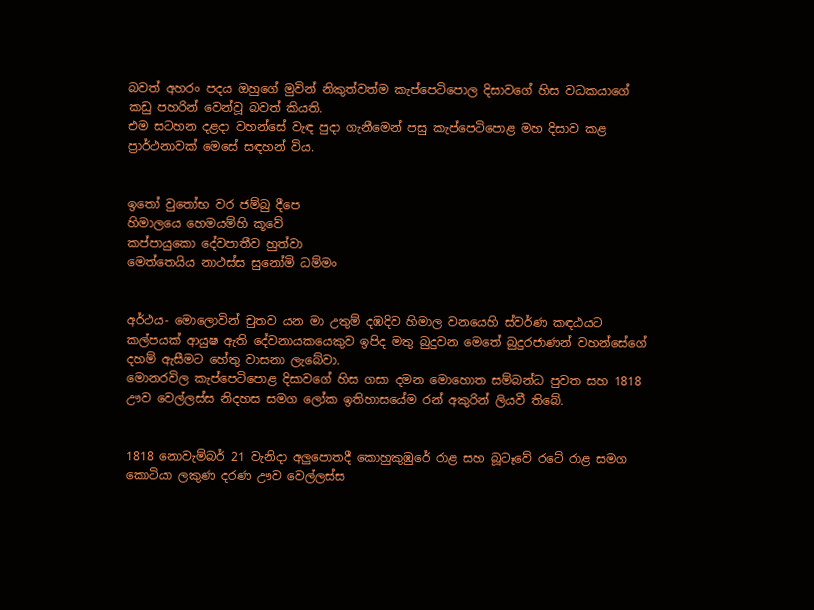බවත් අහරං පදය ඔහුගේ මුවින් නිකුත්වත්ම කැප්පෙටිපොල දිසාවගේ හිස වධකයාගේ කඩු පහරින් වෙන්වූ බවත් කියති.
එම සටහන දළදා වහන්සේ වැඳ පුදා ගැනීමෙන් පසු කැප්පෙටිපොළ මහ දිසාව කළ ප්‍රාර්ථනාවක් මෙසේ සඳහන් විය.


ඉතෝ වුතෝභ වර ජම්බු දීපෙ
හිමාලයෙ හෙමයම්හි කූවේ
කප්පායුකො දේවපාතීව හුත්වා
මෙත්තෙයිය නාථස්ස සුනෝමි ධම්මං


අර්ථය- මොලොවින් චුතව යන මා උතුම් දඹදිව හිමාල වනයෙහි ස්වර්ණ කඳඨයට කල්පයක් ආයුෂ ඇති දේවනායකයෙකුව ඉපිද මතු බුදුවන මෙතේ බුදුරජාණන් වහන්සේගේ දහම් ඇසීමට හේතු වාසනා ලැබේවා.
මොනරවිල කැප්පෙටිපොළ දිසාවගේ හිස ගසා දමන මොහොත සම්බන්ධ පුවත සහ 1818 ඌව වෙල්ලස්ස නිදහස සමග ලෝක ඉතිහාසයේම රන් අකුරින් ලියවී තිබේ.


1818 නොවැම්බර් 21 වැනිදා අලුපොතදී කොහුකුඹුරේ රාළ සහ බූටෑවේ රටේ රාළ සමග කොටියා ලකුණ දරණ ඌව වෙල්ලස්ස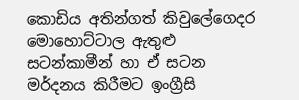කොඩිය අතින්ගත් කිවුලේගෙදර මොහොට්ටාල ඇතුළු සටන්කාමීන් හා ඒ සටන මර්දනය කිරීමට ඉංග්‍රීසි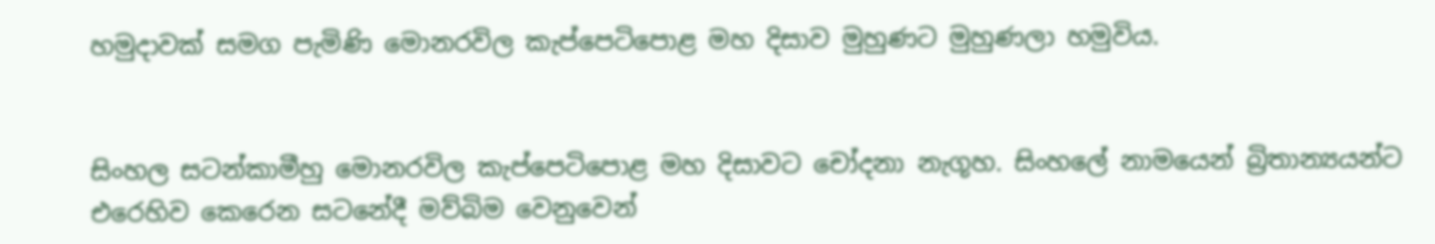හමුදාවක් සමග පැමිණි මොනරවිල කැප්පෙටිපොළ මහ දිසාව මුහුණට මුහුණලා හමුවිය.


සිංහල සටන්කාමීහු මොනරවිල කැප්පෙටිපොළ මහ දිසාවට චෝදනා නැගූහ. සිංහලේ නාමයෙන් බ්‍රිතාන්‍යයන්ට එරෙහිව කෙරෙන සටනේදී මව්බිම වෙනුවෙන්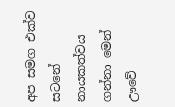අප සමග එක්ව සටනේ නායකත්වය ගන්නා මෙන් ඌවේ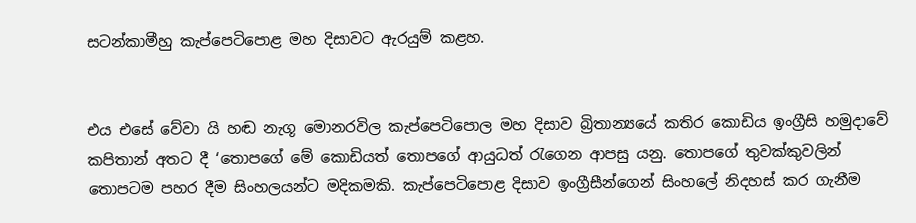සටන්කාමීහු කැප්පෙටිපොළ මහ දිසාවට ඇරයුම් කළහ.


එය එසේ වේවා යි හඬ නැගූ මොනරවිල කැප්පෙටිපොල මහ දිසාව බ්‍රිතාන්‍යයේ කතිර කොඩිය ඉංග්‍රීසි හමුදාවේ කපිතාන් අතට දී ‘තොපගේ මේ කොඩියත් තොපගේ ආයුධත් රැගෙන ආපසු යනු. තොපගේ තුවක්කුවලින් තොපටම පහර දීම සිංහලයන්ට මදිකමකි. කැප්පෙටිපොළ දිසාව ඉංග්‍රීසීන්ගෙන් සිංහලේ නිදහස් කර ගැනීම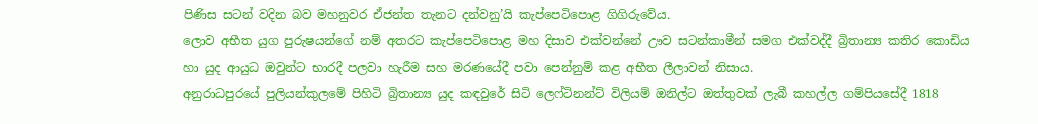පිණිස සටන් වදින බව මහනුවර ඒජන්ත තැනට දන්වනු’යි කැප්පෙටිපොළ ගිගිරුවේය.
ලොව අභීත යුග පුරුෂයන්ගේ නම් අතරට කැප්පෙටිපොළ මහ දිසාව එක්වන්නේ ඌව සටන්කාමීන් සමග එක්වද්දී බ්‍රිතාන්‍ය කතිර කොඩිය හා යුද ආයුධ ඔවුන්ට භාරදී පලවා හැරීම සහ මරණයේදී පවා පෙන්නුම් කළ අභීත ලීලාවන් නිසාය.
අනුරාධපුරයේ පුලියන්කුලමේ පිහිටි බ්‍රිතාන්‍ය යුද කඳවුරේ සිටි ලෙෆ්ටිනන්ට් විලියම් ඔනිල්ට ඔත්තුවක් ලැබී කහල්ල ගම්පියසේදී 1818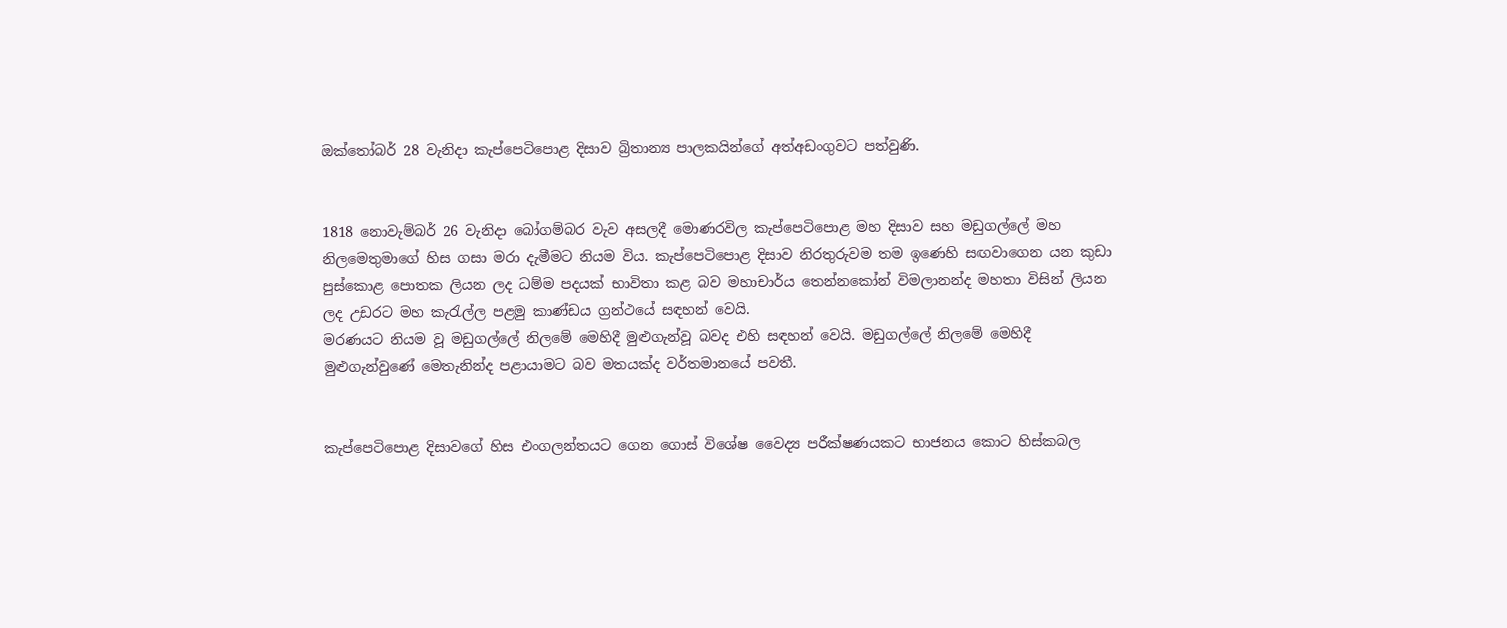ඔක්තෝබර් 28 වැනිදා කැප්පෙටිපොළ දිසාව බ්‍රිතාන්‍ය පාලකයින්ගේ අත්අඩංගුවට පත්වුණි.


1818 නොවැම්බර් 26 වැනිදා බෝගම්බර වැව අසලදී මොණරවිල කැප්පෙටිපොළ මහ දිසාව සහ මඩුගල්ලේ මහ නිලමෙතුමාගේ හිස ගසා මරා දැමීමට නියම විය. කැප්පෙටිපොළ දිසාව නිරතුරුවම තම ඉණෙහි සඟවාගෙන යන කුඩා පුස්කොළ පොතක ලියන ලද ධම්ම පදයක් භාවිතා කළ බව මහාචාර්ය තෙන්නකෝන් විමලානන්ද මහතා විසින් ලියන ලද උඩරට මහ කැරැල්ල පළමු කාණ්‍ඩය ග්‍රන්ථයේ සඳහන් වෙයි.
මරණයට නියම වූ මඩුගල්ලේ නිලමේ මෙහිදී මුළුගැන්වූ බවද එහි සඳහන් වෙයි. මඩුගල්ලේ නිලමේ මෙහිදී මුළුගැන්වුණේ මෙතැනින්ද පළායාමට බව මතයක්ද වර්තමානයේ පවතී.


කැප්පෙටිපොළ දිසාවගේ හිස එංගලන්තයට ගෙන ගොස් විශේෂ වෛද්‍ය පරීක්ෂණයකට භාජනය කොට හිස්කබල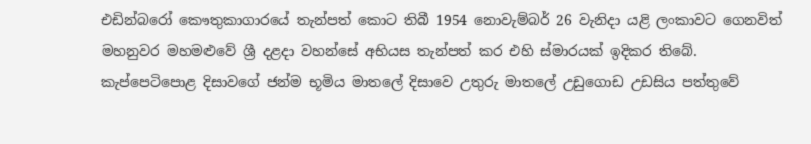එඩින්බරෝ කෞතුකාගාරයේ තැන්පත් කොට තිබී 1954 නොවැම්බර් 26 වැනිදා යළි ලංකාවට ගෙනවිත් මහනුවර මහමළුවේ ශ්‍රී දළදා වහන්සේ අභියස තැන්පත් කර එහි ස්මාරයක් ඉදිකර තිබේ. කැප්පෙටිපොළ දිසාවගේ ජන්ම භූමිය මාතලේ දිසාවෙ උතුරු මාතලේ උඩුගොඩ උඩසිය පත්තුවේ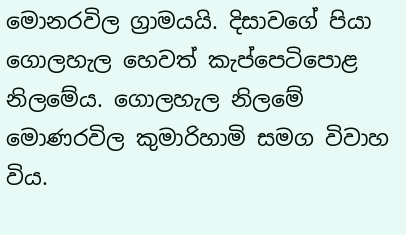මොනරවිල ග්‍රාමයයි. දිසාවගේ පියා ගොලහැල හෙවත් කැප්පෙටිපොළ නිලමේය. ගොලහැල නිලමේ මොණරවිල කුමාරිහාමි සමග විවාහ විය.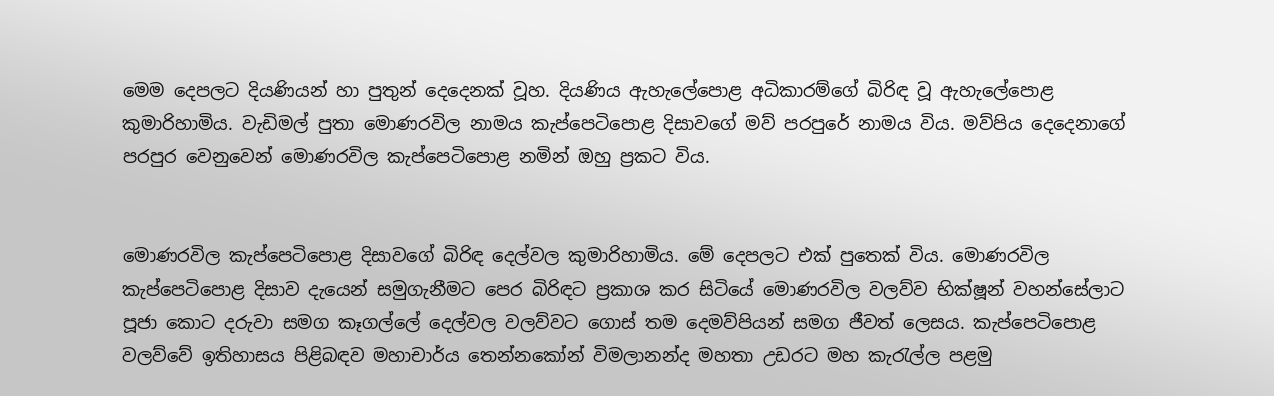මෙම දෙපලට දියණියන් හා පුතුන් දෙදෙනක් වූහ. දියණිය ඇහැලේපොළ අධිකාරම්ගේ බිරිඳ වූ ඇහැලේපොළ කුමාරිහාමිය. වැඩිමල් පුතා මොණරවිල නාමය කැප්පෙටිපොළ දිසාවගේ මව් පරපුරේ නාමය විය. මව්පිය දෙදෙනාගේ පරපුර වෙනුවෙන් මොණරවිල කැප්පෙටිපොළ නමින් ඔහු ප්‍රකට විය.


මොණරවිල කැප්පෙටිපොළ දිසාවගේ බිරිඳ දෙල්වල කුමාරිහාමිය. මේ දෙපලට එක් පුතෙක් විය. මොණරවිල කැප්පෙටිපොළ දිසාව දැයෙන් සමුගැනීමට පෙර බිරිඳට ප්‍රකාශ කර සිටියේ මොණරවිල වලව්ව භික්ෂූන් වහන්සේලාට පූජා කොට දරුවා සමග කෑගල්ලේ දෙල්වල වලව්වට ගොස් තම දෙමව්පියන් සමග ජීවත් ලෙසය. කැප්පෙටිපොළ වලව්වේ ඉතිහාසය පිළිබඳව මහාචාර්ය තෙන්නකෝන් විමලානන්ද මහතා උඩරට මහ කැරැල්ල පළමු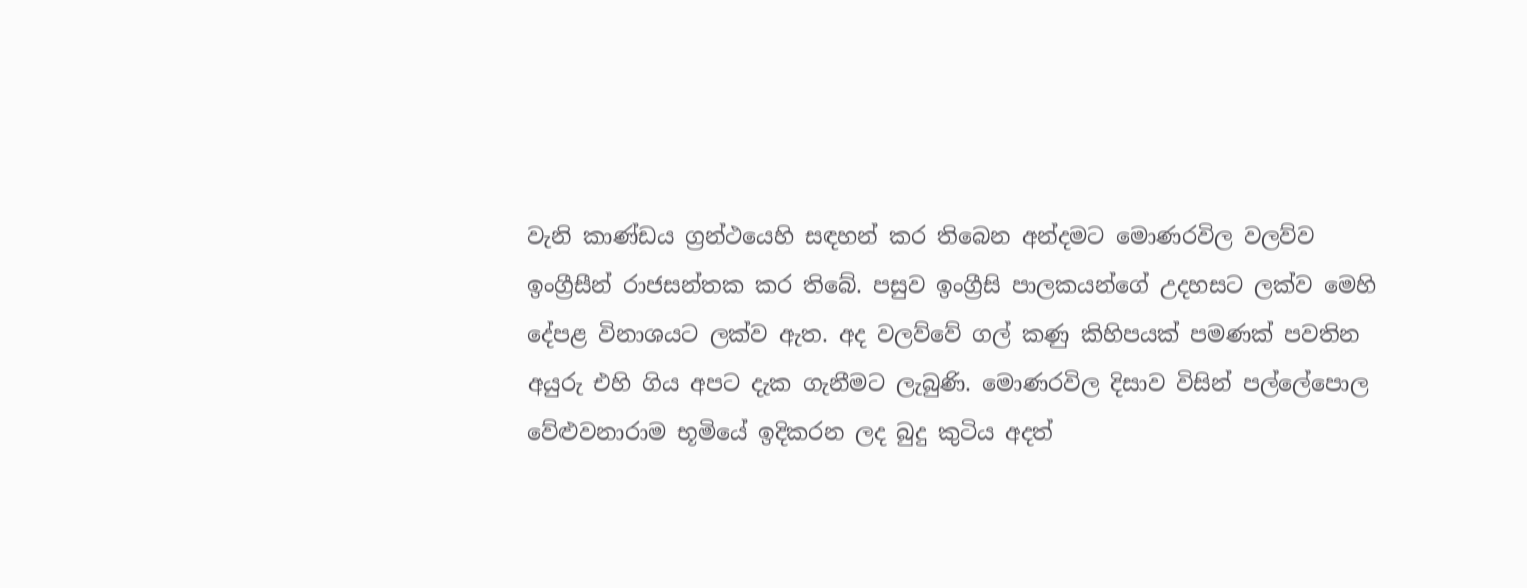වැනි කාණ්‍ඩය ග්‍රන්ථයෙහි සඳහන් කර තිබෙන අන්දමට මොණරවිල වලව්ව ඉංග්‍රීසීන් රාජසන්තක කර තිබේ. පසුව ඉංග්‍රීසි පාලකයන්ගේ උදහසට ලක්ව මෙහි දේපළ විනාශයට ලක්ව ඇත. අද වලව්වේ ගල් කණු කිහිපයක් පමණක් පවතින අයුරු එහි ගිය අපට දැක ගැනීමට ලැබුණි. මොණරවිල දිසාව විසින් පල්ලේපොල වේළුවනාරාම භූමියේ ඉදිකරන ලද බුදු කුටිය අදත්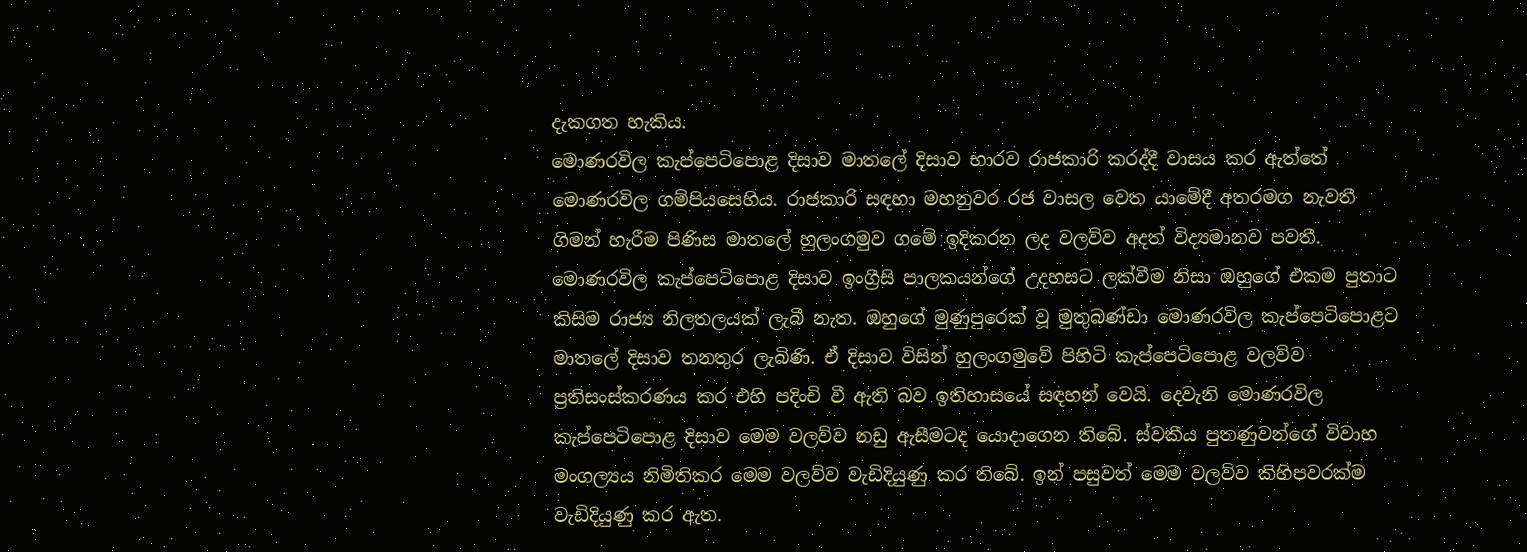දැකගත හැකිය.
මොණරවිල කැප්පෙටිපොළ දිසාව මාතලේ දිසාව භාරව රාජකාරි කරද්දී වාසය කර ඇත්තේ මොණරවිල ගම්පියසෙහිය. රාජකාරි සඳහා මහනුවර රජ වාසල වෙත යාමේදී අතරමග නැවතී ගිමන් හැරීම පිණිස මාතලේ හුලංගමුව ගමේ ඉදිකරන ලද වලව්ව අදත් විද්‍යමානව පවතී.
මොණරවිල කැප්පෙටිපොළ දිසාව ඉංග්‍රීසි පාලකයන්ගේ උදහසට ලක්වීම නිසා ඔහුගේ එකම පුතාට කිසිම රාජ්‍ය නිලතලයක් ලැබී නැත. ඔහුගේ මුණුපුරෙක් වූ මුතුබණ්‍ඩා මොණරවිල කැප්පෙටිපොළට මාතලේ දිසාව තනතුර ලැබිණි. ඒ දිසාව විසින් හුලංගමුවේ පිහිටි කැප්පෙටිපොළ වලව්ව ප්‍රතිසංස්කරණය කර එහි පදිංචි වී ඇති බව ඉතිහාසයේ සඳහන් වෙයි. දෙවැනි මොණරවිල කැප්පෙටිපොළ දිසාව මෙම වලව්ව නඩු ඇසීමටද යොදාගෙන තිබේ. ස්වකීය පුතණුවන්ගේ විවාහ මංගල්‍යය නිමිතිකර මෙම වලව්ව වැඩිදියුණු කර තිබේ. ඉන් පසුවත් මෙම වලව්ව කිහිපවරක්ම වැඩිදියුණු කර ඇත.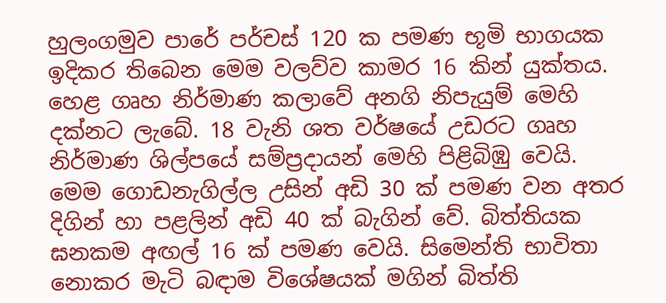හුලංගමුව පාරේ පර්චස් 120 ක පමණ භූමි භාගයක ඉදිකර තිබෙන මෙම වලව්ව කාමර 16 කින් යුක්තය. හෙළ ගෘහ නිර්මාණ කලාවේ අනගි නිපැයුම් මෙහි දක්නට ලැබේ. 18 වැනි ශත වර්ෂයේ උඩරට ගෘහ නිර්මාණ ශිල්පයේ සම්ප්‍රදායන් මෙහි පිළිබිඹු වෙයි.
මෙම ගොඩනැගිල්ල උසින් අඩි 30 ක් පමණ වන අතර දිගින් හා පළලින් අඩි 40 ක් බැගින් වේ. බිත්තියක ඝනකම අඟල් 16 ක් පමණ වෙයි. සිමෙන්ති භාවිතා නොකර මැටි බඳාම විශේෂයක් මගින් බිත්ති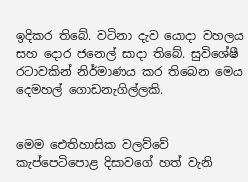ඉදිකර තිබේ. වටිනා දැව යොදා වහලය සහ දොර ජනෙල් සාදා තිබේ. සුවිශේෂී රටාවකින් නිර්මාණය කර තිබෙන මෙය දෙමහල් ගොඩනැගිල්ලකි.


මෙම ඓතිහාසික වලව්වේ කැප්පෙටිපොළ දිසාවගේ හත් වැනි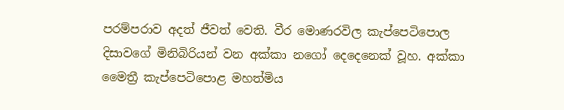පරම්පරාව අදත් ජීවත් වෙති. වීර මොණරවිල කැප්පෙටිපොල දිසාවගේ මිනිබිරියන් වන අක්කා නගෝ දෙදෙනෙක් වූහ. අක්කා මෛත්‍රී කැප්පෙටිපොළ මහත්මිය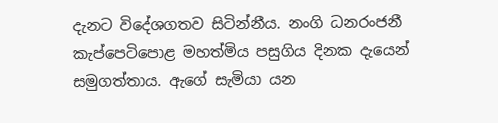දැනට විදේශගතව සිටින්නීය. නංගි ධනරංජනී කැප්පෙටිපොළ මහත්මිය පසුගිය දිනක දැයෙන් සමුගත්තාය. ඇගේ සැමියා යන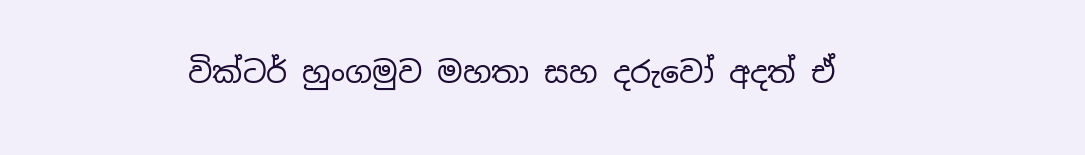වික්ටර් හුංගමුව මහතා සහ දරුවෝ අදත් ඒ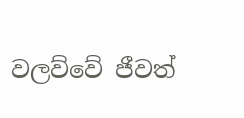වලව්වේ ජීවත්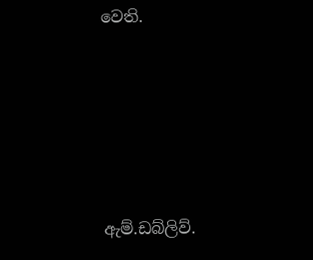වෙති.





ඇම්.ඩබ්ලිව්.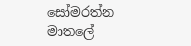සෝමරත්න මාතලේ